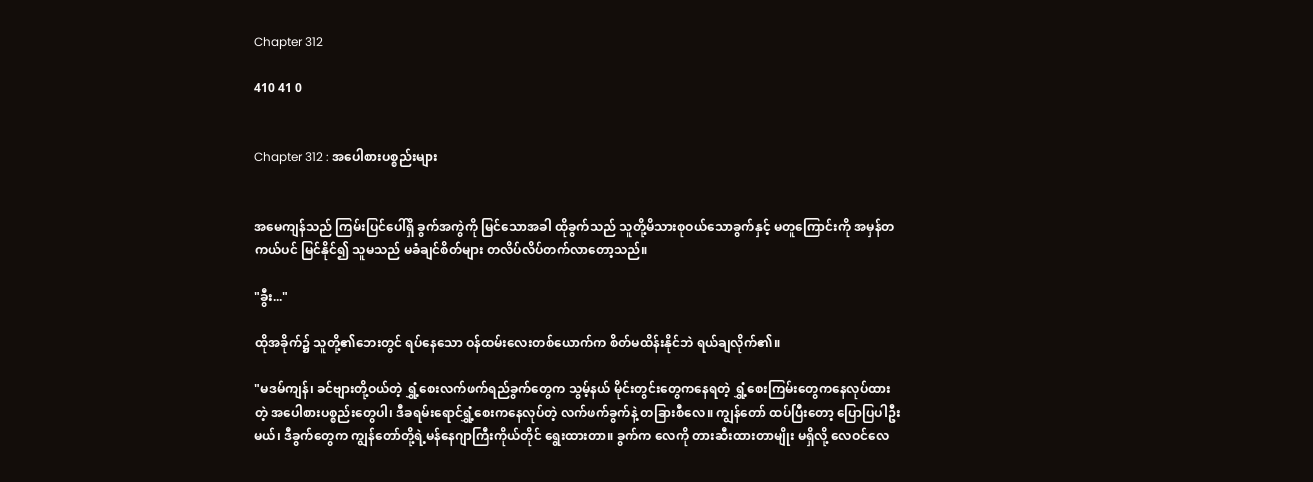Chapter 312

410 41 0


Chapter 312 : အပေါစားပစ္စည်းများ


အမေကျန်သည် ကြမ်းပြင်ပေါ်ရှိ ခွက်အကွဲကို မြင်သောအခါ ထိုခွက်သည် သူတို့မိသားစုဝယ်သောခွက်နှင့် မတူကြောင်းကို အမှန်တကယ်ပင် မြင်နိုင်၍ သူမသည် မခံချင်စိတ်များ တလိပ်လိပ်တက်လာတော့သည်။

"ခွီး..."

ထိုအခိုက်၌ သူတို့၏ဘေးတွင် ရပ်နေသော ဝန်ထမ်းလေးတစ်ယောက်က စိတ်မထိန်းနိုင်ဘဲ ရယ်ချလိုက်၏။

"မဒမ်ကျန်၊ ခင်ဗျားတို့ဝယ်တဲ့ ရွှံ့စေးလက်ဖက်ရည်ခွက်တွေက သွမ့်နယ် မိုင်းတွင်းတွေကနေရတဲ့ ရွှံ့စေးကြမ်းတွေကနေလုပ်ထားတဲ့ အပေါစားပစ္စည်းတွေပါ၊ ဒီခရမ်းရောင်ရွှံ့စေးကနေလုပ်တဲ့ လက်ဖက်ခွက်နဲ့ တခြားစီလေ။ ကျွန်တော် ထပ်ပြီးတော့ ပြောပြပါဦးမယ်၊ ဒီခွက်တွေက ကျွန်တော်တို့ရဲ့မန်နေဂျာကြီးကိုယ်တိုင် ရွေးထားတာ။ ခွက်က လေကို တားဆီးထားတာမျိုး မရှိလို့ လေဝင်လေ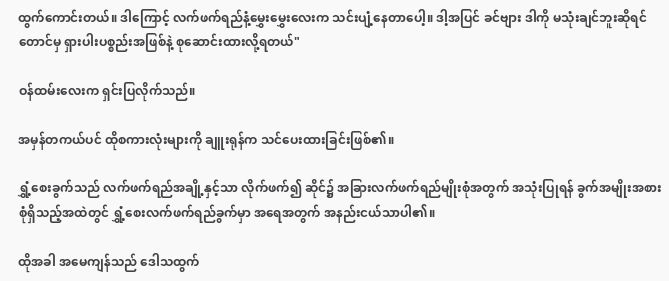ထွက်ကောင်းတယ်။ ဒါကြောင့် လက်ဖက်ရည်နံ့မွှေးမွှေးလေးက သင်းပျံ့နေတာပေါ့။ ဒါ့အပြင် ခင်ဗျား ဒါကို မသုံးချင်ဘူးဆိုရင်တောင်မှ ရှားပါးပစ္စည်းအဖြစ်နဲ့ စုဆောင်းထားလို့ရတယ်"

ဝန်ထမ်းလေးက ရှင်းပြလိုက်သည်။

အမှန်တကယ်ပင် ထိုစကားလုံးများကို ချူးရုန်က သင်ပေးထားခြင်းဖြစ်၏။

ရွှံ့စေးခွက်သည် လက်ဖက်ရည်အချို့နှင့်သာ လိုက်ဖက်၍ ဆိုင်၌ အခြားလက်ဖက်ရည်မျိုးစုံအတွက် အသုံးပြုရန် ခွက်အမျိုးအစားစုံရှိသည့်အထဲတွင် ရွှံ့စေးလက်ဖက်ရည်ခွက်မှာ အရေအတွက် အနည်းငယ်သာပါ၏။

ထိုအခါ အမေကျန်သည် ဒေါသထွက်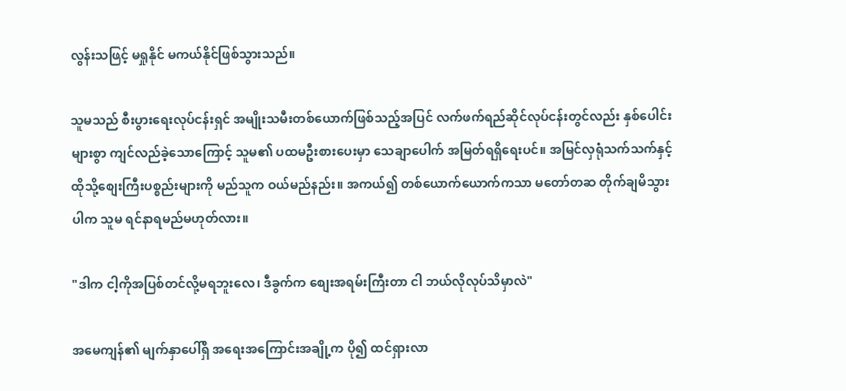လွန်းသဖြင့် မရှုနိုင် မကယ်နိုင်ဖြစ်သွားသည်။

သူမသည် စီးပွားရေးလုပ်ငန်းရှင် အမျိုးသမီးတစ်ယောက်ဖြစ်သည့်အပြင် လက်ဖက်ရည်ဆိုင်လုပ်ငန်းတွင်လည်း နှစ်ပေါင်းများစွာ ကျင်လည်ခဲ့သောကြောင့် သူမ၏ ပထမဦးစားပေးမှာ သေချာပေါက် အမြတ်ရရှိရေးပင်။ အမြင်လှရုံသက်သက်နှင့် ထိုသို့စျေးကြီးပစ္စည်းများကို မည်သူက ဝယ်မည်နည်း။ အကယ်၍ တစ်ယောက်ယောက်ကသာ မတော်တဆ တိုက်ချမိသွားပါက သူမ ရင်နာရမည်မဟုတ်လား။

"ဒါက ငါ့ကိုအပြစ်တင်လို့မရဘူးလေ၊ ဒီခွက်က စျေးအရမ်းကြီးတာ ငါ ဘယ်လိုလုပ်သိမှာလဲ"

အမေကျန်၏ မျက်နှာပေါ်ရှိ အရေးအကြောင်းအချို့က ပို၍ ထင်ရှားလာ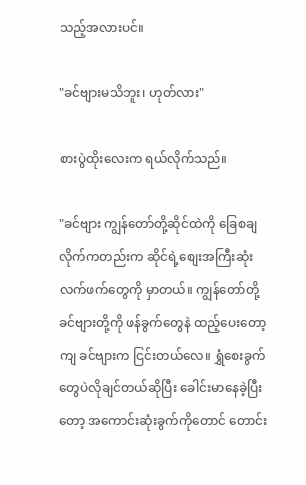သည့်အလားပင်။

"ခင်ဗျားမသိဘူး၊ ဟုတ်လား"

စားပွဲထိုးလေးက ရယ်လိုက်သည်။

"ခင်ဗျား ကျွန်တော်တို့ဆိုင်ထဲကို ခြေစချလိုက်ကတည်းက ဆိုင်ရဲ့စျေးအကြီးဆုံးလက်ဖက်တွေကို မှာတယ်။ ကျွန်တော်တို့ ခင်ဗျားတို့ကို ဖန်ခွက်တွေနဲ ထည့်ပေးတော့ကျ ခင်ဗျားက ငြင်းတယ်လေ။ ရွှံစေးခွက်တွေပဲလိုချင်တယ်ဆိုပြီး ခေါင်းမာနေခဲ့ပြီးတော့ အကောင်းဆုံးခွက်ကိုတောင် တောင်း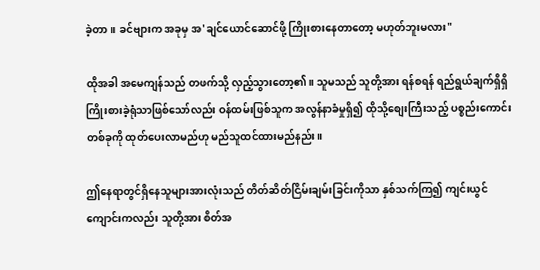ခဲ့တာ။ ခင်ဗျားက အခုမှ အ'ချင်ယောင်ဆောင်ဖို့ ကြိုးစားနေတာတော့ မဟုတ်ဘူးမလား"

ထိုအခါ အမေကျန်သည် တဖက်သို့ လှည့်သွားတော့၏။ သူမသည် သူတို့အား ရန်စရန် ရည်ရွယ်ချက်ရှိရှိ ကြိုးစားခဲ့ရုံသာဖြစ်သော်လည်း ဝန်ထမ်းဖြစ်သူက အလွန်နာခံမှုရှိ၍ ထိုသို့စျေးကြီးသည့် ပစ္စည်းကောင်းတစ်ခုကို ထုတ်ပေးလာမည်ဟု မည်သူထင်ထားမည်နည်း။

ဤနေရာတွင်ရှိနေသူများအားလုံးသည် တိတ်ဆိတ်ငြိမ်းချမ်းခြင်းကိုသာ နှစ်သက်ကြ၍ ကျင်းယွင်ကျောင်းကလည်း သူတို့အား စိတ်အ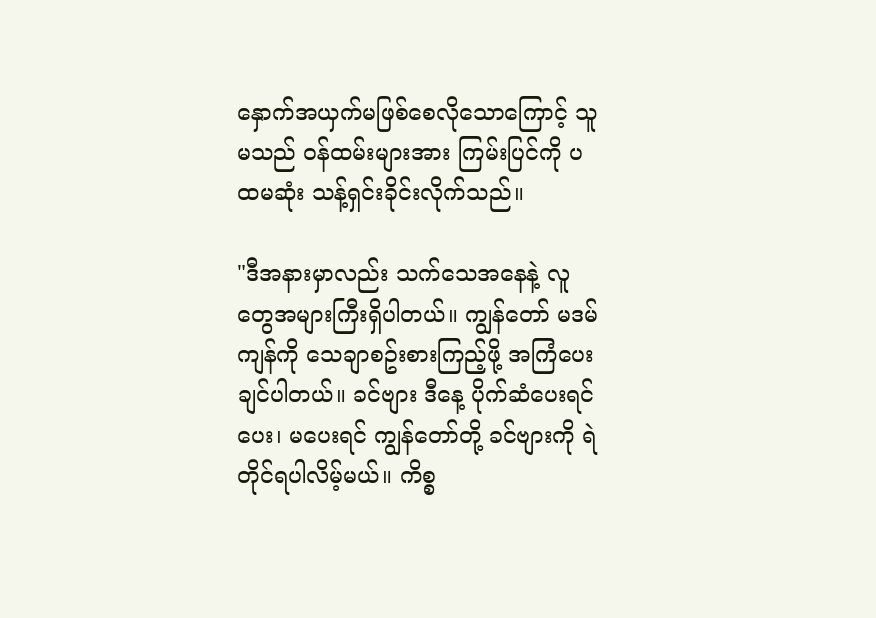နှောက်အယှက်မဖြစ်စေလိုသောကြောင့် သူမသည် ဝန်ထမ်းများအား ကြမ်းပြင်ကို ပထမဆုံး သန့်ရှင်းခိုင်းလိုက်သည်။

"ဒီအနားမှာလည်း သက်သေအနေနဲ့ လူတွေအများကြီးရှိပါတယ်။ ကျွန်တော် မဒမ်ကျန်ကို သေချာစဥ်းစားကြည့်ဖို့ အကြံပေးချင်ပါတယ်။ ခင်ဗျား ဒီနေ့ ပိုက်ဆံပေးရင်ပေး၊ မပေးရင် ကျွန်တော်တို့ ခင်ဗျားကို ရဲတိုင်ရပါလိမ့်မယ်။ ကိစ္စ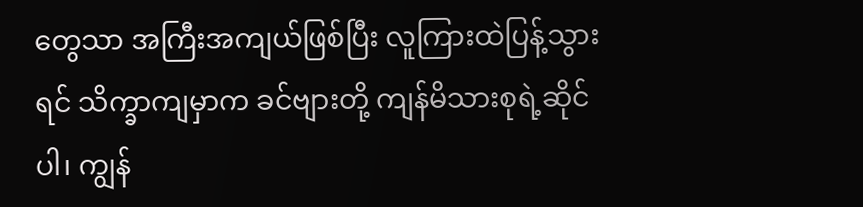တွေသာ အကြီးအကျယ်ဖြစ်ပြီး လူကြားထဲပြန့်သွားရင် သိက္ခာကျမှာက ခင်ဗျားတို့ ကျန်မိသားစုရဲ့ဆိုင်ပါ၊ ကျွန်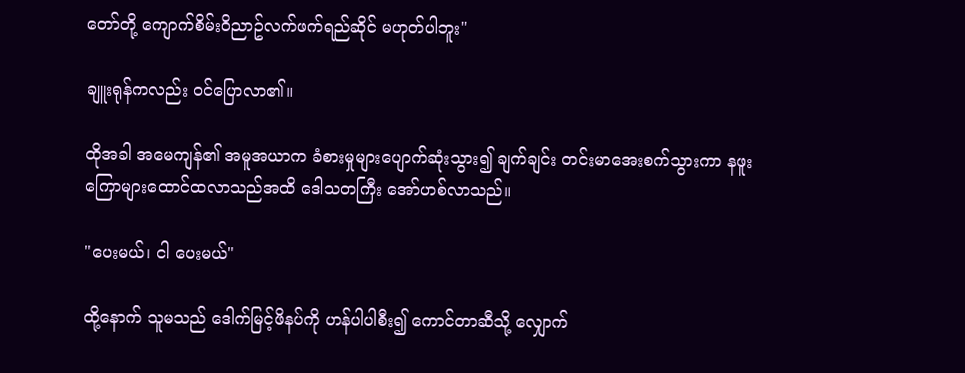တော်တို့ ကျောက်စိမ်းဝိညာဥ်လက်ဖက်ရည်ဆိုင် မဟုတ်ပါဘူး"

ချူးရုန်ကလည်း ဝင်ပြောလာ၏။

ထိုအခါ အမေကျန်၏ အမူအယာက ခံစားမှုများပျောက်ဆုံးသွား၍ ချက်ချင်း တင်းမာအေးစက်သွားကာ နဖူးကြောများထောင်ထလာသည်အထိ ဒေါသတကြီး အော်ဟစ်လာသည်။

"ပေးမယ်၊ ငါ ပေးမယ်"

ထို့နောက် သူမသည် ဒေါက်မြင့်ဖိနပ်ကို ဟန်ပါပါစီး၍ ကောင်တာဆီသို့ လျှောက်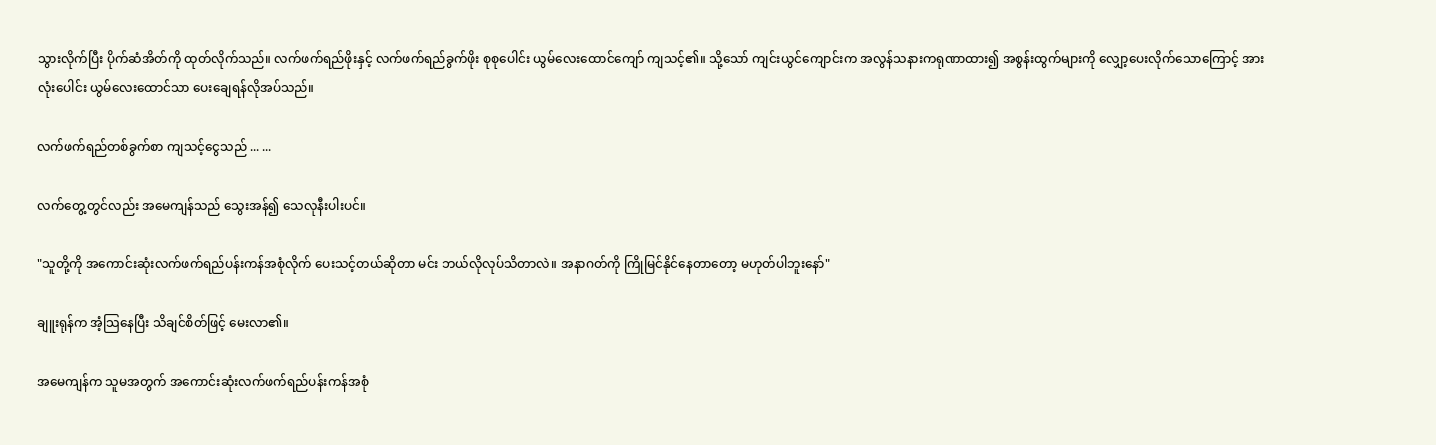သွားလိုက်ပြီး ပိုက်ဆံအိတ်ကို ထုတ်လိုက်သည်။ လက်ဖက်ရည်ဖိုးနှင့် လက်ဖက်ရည်ခွက်ဖိုး စုစုပေါင်း ယွမ်လေးထောင်ကျော် ကျသင့်၏။ သို့သော် ကျင်းယွင်ကျောင်းက အလွန်သနားကရုဏာထား၍ အစွန်းထွက်များကို လျှော့ပေးလိုက်သောကြောင့် အားလုံးပေါင်း ယွမ်လေးထောင်သာ ပေးချေရန်လိုအပ်သည်။

လက်ဖက်ရည်တစ်ခွက်စာ ကျသင့်ငွေသည် ... ...

လက်တွေ့တွင်လည်း အမေကျန်သည် သွေးအန်၍ သေလုနီးပါးပင်။

"သူတို့ကို အကောင်းဆုံးလက်ဖက်ရည်ပန်းကန်အစုံလိုက် ပေးသင့်တယ်ဆိုတာ မင်း ဘယ်လိုလုပ်သိတာလဲ။ အနာဂတ်ကို ကြိုမြင်နိုင်နေတာတော့ မဟုတ်ပါဘူးနော်"

ချူးရုန်က အံ့သြနေပြီး သိချင်စိတ်ဖြင့် မေးလာ၏။

အမေကျန်က သူမအတွက် အကောင်းဆုံးလက်ဖက်ရည်ပန်းကန်အစုံ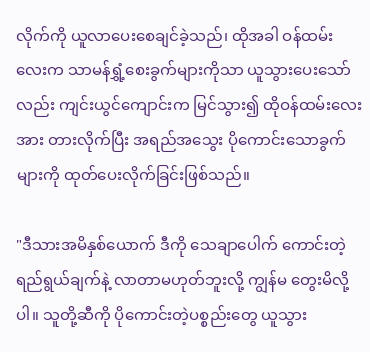လိုက်ကို ယူလာပေးစေချင်ခဲ့သည်၊ ထိုအခါ ဝန်ထမ်းလေးက သာမန်ရွှံ့စေးခွက်များကိုသာ ယူသွားပေးသော်လည်း ကျင်းယွင်ကျောင်းက မြင်သွား၍ ထိုဝန်ထမ်းလေးအား တားလိုက်ပြီး အရည်အသွေး ပိုကောင်းသောခွက်များကို ထုတ်ပေးလိုက်ခြင်းဖြစ်သည်။

"ဒီသားအမိနှစ်ယောက် ဒီကို သေချာပေါက် ကောင်းတဲ့ရည်ရွယ်ချက်နဲ့ လာတာမဟုတ်ဘူးလို့ ကျွန်မ တွေးမိလို့ပါ။ သူတို့ဆီကို ပိုကောင်းတဲ့ပစ္စည်းတွေ ယူသွား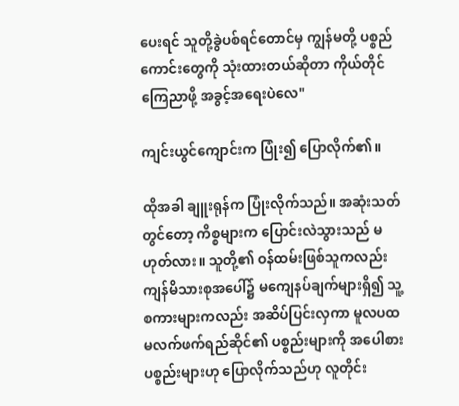ပေးရင် သူတို့ခွဲပစ်ရင်တောင်မှ ကျွန်မတို့ ပစ္စည်ကောင်းတွေကို သုံးထားတယ်ဆိုတာ ကိုယ်တိုင်ကြေညာဖို့ အခွင့်အရေးပဲလေ"

ကျင်းယွင်ကျောင်းက ပြုံး၍ ပြောလိုက်၏။

ထိုအခါ ချူးရုန်က ပြုံးလိုက်သည်။ အဆုံးသတ်တွင်တော့ ကိစ္စများက ပြောင်းလဲသွားသည် မဟုတ်လား။ သူတို့၏ ဝန်ထမ်းဖြစ်သူကလည်း ကျန်မိသားစုအပေါ်၌ မကျေနပ်ချက်များရှိ၍ သူ့စကားများကလည်း အဆိပ်ပြင်းလှကာ မူလပထမလက်ဖက်ရည်ဆိုင်၏ ပစ္စည်းများကို အပေါစားပစ္စည်းများဟု ပြောလိုက်သည်ဟု လူတိုင်း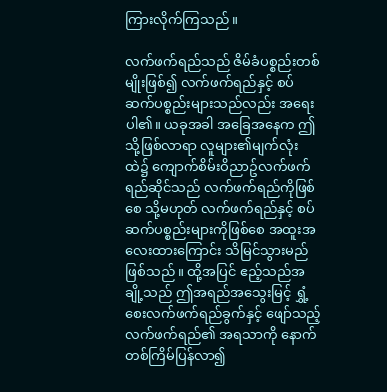ကြားလိုက်ကြသည်။

လက်ဖက်ရည်သည် ဇိမ်ခံပစ္စည်းတစ်မျိုးဖြစ်၍ လက်ဖက်ရည်နှင့် စပ်ဆက်ပစ္စည်းများသည်လည်း အရေးပါ၏။ ယခုအခါ အခြေအနေက ဤသို့ဖြစ်လာရာ လူများ၏မျက်လုံးထဲ၌ ကျောက်စိမ်းဝိညာဥ်လက်ဖက်ရည်ဆိုင်သည် လက်ဖက်ရည်ကိုဖြစ်စေ သို့မဟုတ် လက်ဖက်ရည်နှင့် စပ်ဆက်ပစ္စည်းများကိုဖြစ်စေ အထူးအလေးထားကြောင်း သိမြင်သွားမည်ဖြစ်သည်။ ထို့အပြင် ဧည့်သည်အချို့သည် ဤအရည်အသွေးမြင့် ရွှံ့စေးလက်ဖက်ရည်ခွက်နှင့် ဖျော်သည့် လက်ဖက်ရည်၏ အရသာကို နောက်တစ်ကြိမ်ပြန်လာ၍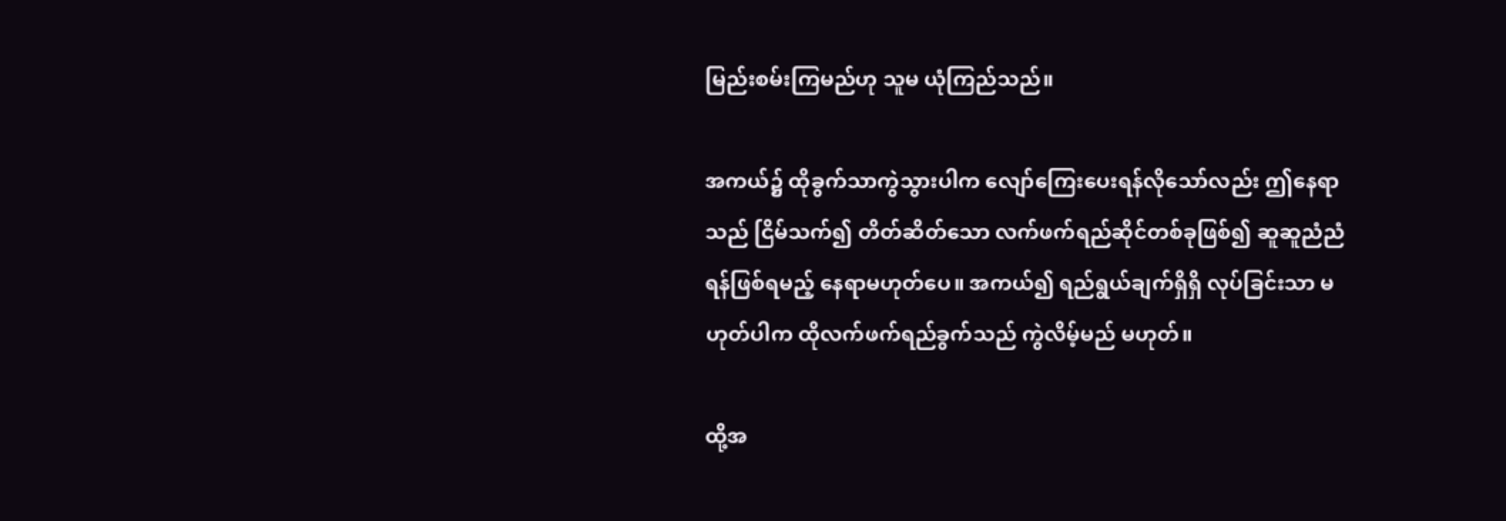မြည်းစမ်းကြမည်ဟု သူမ ယုံကြည်သည်။

အကယ်၌ ထိုခွက်သာကွဲသွားပါက လျော်ကြေးပေးရန်လိုသော်လည်း ဤနေရာသည် ငြိမ်သက်၍ တိတ်ဆိတ်သော လက်ဖက်ရည်ဆိုင်တစ်ခုဖြစ်၍ ဆူဆူညံညံရန်ဖြစ်ရမည့် နေရာမဟုတ်ပေ။ အကယ်၍ ရည်ရွယ်ချက်ရှိရှိ လုပ်ခြင်းသာ မဟုတ်ပါက ထိုလက်ဖက်ရည်ခွက်သည် ကွဲလိမ့်မည် မဟုတ်။

ထို့အ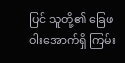ပြင် သူတို့၏ ခြေဖဝါးအောက်ရှိ ကြမ်း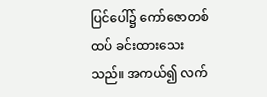ပြင်ပေါ်၌ ကော်ဇောတစ်ထပ် ခင်းထားသေးသည်။ အကယ်၍ လက်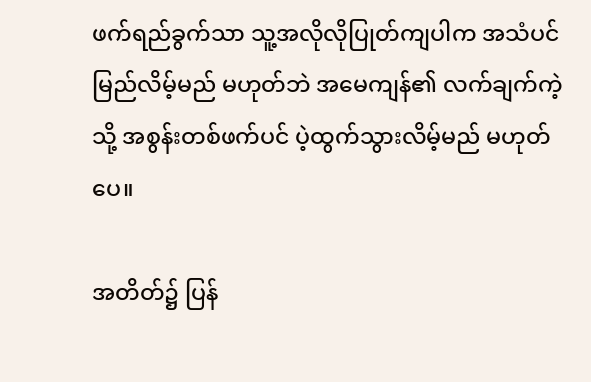ဖက်ရည်ခွက်သာ သူ့အလိုလိုပြုတ်ကျပါက အသံပင်မြည်လိမ့်မည် မဟုတ်ဘဲ အမေကျန်၏ လက်ချက်ကဲ့သို့ အစွန်းတစ်ဖက်ပင် ပဲ့ထွက်သွားလိမ့်မည် မဟုတ်ပေ။

အတိတ်၌ ပြန်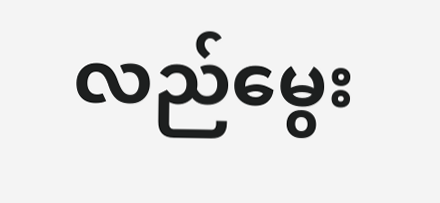လည်မွေး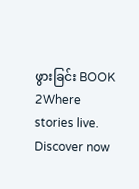ဖွားခြင်း BOOK 2Where stories live. Discover now